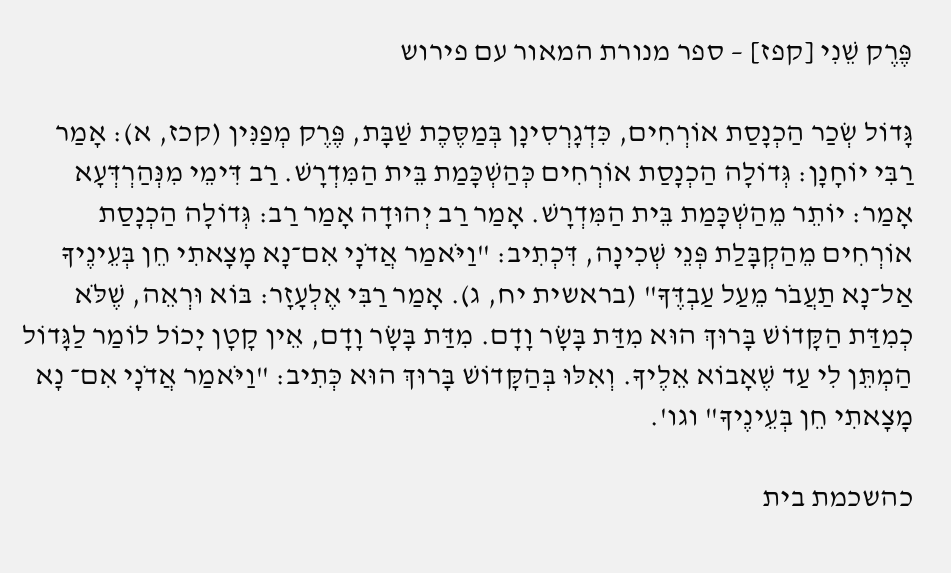פֶּרֶק שֵׁנִי [קפז] – ספר מנורת המאור עם פירוש

גָּדוֹל שְׂכַר הַכְנָסַת אוֹרְחִים, כִּדְגָרְסִינָן בְּמַסֶּכֶת שַׁבָּת, פֶּרֶק מְפַנִּין (קכז, א): אָמַר רַבִּי יוֹחָנָן: גְּדוֹלָה הַכְנָסַת אוֹרְחִים כְּהַשְׁכָּמַת בֵּית הַמִּדְרָשׁ. רַב דִּימֵי מִנְּהַרְדְּעָא אָמַר: יוֹתֵר מֵהַשְׁכָּמַת בֵּית הַמִּדְרָשׁ. אָמַר רַב יְהוּדָה אָמַר רַב: גְּדוֹלָה הַכְנָסַת אוֹרְחִים מֵהַקְבָּלַת פְּנֵי שְׁכִינָה, דִּכְתִיב: "וַיֹּאמַר אֲדֹנָי אִם־נָא מָצָאתִי חֵן בְּעֵינֶיךָ אַל־נָא תַעֲבֹר מֵעַל עַבְדֶּךָ" (בראשית יח, ג). אָמַר רַבִּי אֶלְעָזָר: בּוֹא וּרְאֵה, שֶׁלֹּא כְמִדַּת הַקָּדוֹשׁ בָּרוּךְ הוּא מִדַּת בָּשָׂר וָדָם. מִדַּת בָּשָׂר וָדָם, אֵין קָטָן יָכוֹל לוֹמַר לַגָּדוֹל הַמְתֵּן לִי עַד שֶׁאָבוֹא אֵלֶיךָ. וְאִלּוּ בְּהַקָּדוֹשׁ בָּרוּךְ הוּא כְּתִיב: "וַיֹּאמַר אֲדֹנָי אִם־ נָא מָצָאתִי חֵן בְּעֵינֶיךָ" וגו'.

כהשכמת בית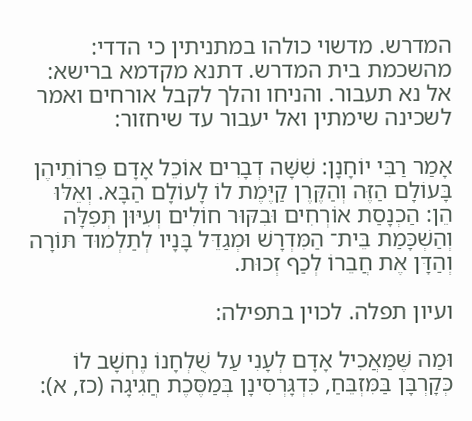המדרש. מדשוי כולהו במתניתין כי הדדי: מהשכמת בית המדרש. דתנא מקדמא ברישא: אל נא תעבור. והניחו והלך לקבל אורחים ואמר לשכינה שימתין ואל יעבור עד שיחזור:

אָמַר רַבִּי יוֹחָנָן: שִׁשָּׁה דְבָרִים אוֹכֵל אָדָם פֵּרוֹתֵיהֶן בָּעוֹלָם הַזֶּה וְהַקֶּרֶן קַיֶּמֶת לוֹ לָעוֹלָם הַבָּא. וְאֵלּוּ הֵן: הַכְנָסַת אוֹרְחִים וּבִקּוּר חוֹלִים וְעִיּוּן תְּפִלָּה וְהַשְׁכָּמַת בֵּית־ הַמִּדְרָשׁ וּמְגַדֵּל בָּנָיו לְתַלְמוּד תּוֹרָה וְהַדָּן אֶת חֲבֵרוֹ לְכַף זְכוּת.

ועיון תפלה. לכוין בתפילה:

וּמַה שֶּׁמַּאֲכִיל אָדָם לְעָנִי עַל שֻׁלְחָנוֹ נֶחְשָׁב לוֹ כְּקָרְבָּן בַּמִּזְבֵּחַ, כִּדְגָּרְסִינָן בְּמַסֶּכֶת חֲגִיגָה (כז, א):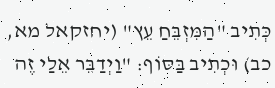כְּתִיב "הַמִּזְבֵּחַ עֵץ" (יחזקאל מא, כב) וּכְתִיב בַּסּוֹף: "וַיְדַבֵּר אֵלַי זֶה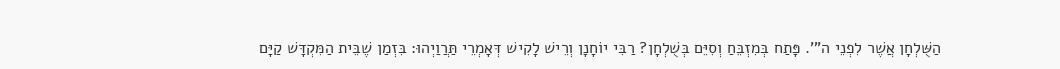הַשֻּׁלְחָן אֲשֶׁר לִפְנֵי ה"'. פָּתַח בְּמִזְבֵּחַ וְסִיֵּם בְּשֻׁלְחָן? רַבִּי יוֹחָנָן וְרֵישׁ לָקִישׁ דְּאָמְרֵי תַּרֲוַיְהוּ: בִּזְמַן שֶׁבֵּית הַמִּקְדָּשׁ קַיָּם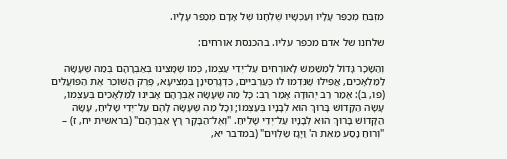מִזְבֵּחַ מְכַפֵּר עָלָיו וְעַכְשָׁיו שֻׁלְחָנוֹ שֶׁל אָדָם מְכַפֵּר עָלָיו.

שלחנו של אדם מכפר עליו. בהכנסת אורחים:

וְהַשָּׂכָר גָּדוֹל לַמְשַׁמֵּשׁ לָאוֹרְחִים עַל־יְדֵי עַצְמוֹ, כְּמוֹ שֶׁמָּצִינוּ בְּאַבְרָהָם בְּמַה שֶּׁעָשָׂה לַמַּלְאָכִים, אֲפִילוּ שֶׁנִּדְמוּ לוֹ כְּעַרְבִיִּים, כִּדְגָרְסִינָן בִּמְצִיעָא, פֶּרֶק הַשּׁוֹכֵר אֶת הַפּוֹעֲלִים (פו, ב): אָמַר רַב יְהוּדָה אָמַר רַב: כָּל מַה שֶּׁעָשָׂה אַבְרָהָם אָבִינוּ לַמַּלְאָכִים בְּעַצְמוֹ, עָשָׂה הַקָּדוֹשׁ בָּרוּךְ הוּא לְבָנָיו בְּעַצְמוֹ; וְכָל מַה שֶּׁעָשָׂה לָהֶם עַל־יְדֵי שָׁלִיחַ, עָשָׂה הַקָּדוֹשׁ בָּרוּךְ הוּא לְבָנָיו עַל־יְדֵי שָׁלִיחַ. "וְאֶל־הַבָּקָר רָץ אַבְרָהָם" (בראשית יח, ז) – "וְרוּחַ נָסַע מֵאֵת ה' וַיָּגָז שַׂלְוִים" (במדבר יא,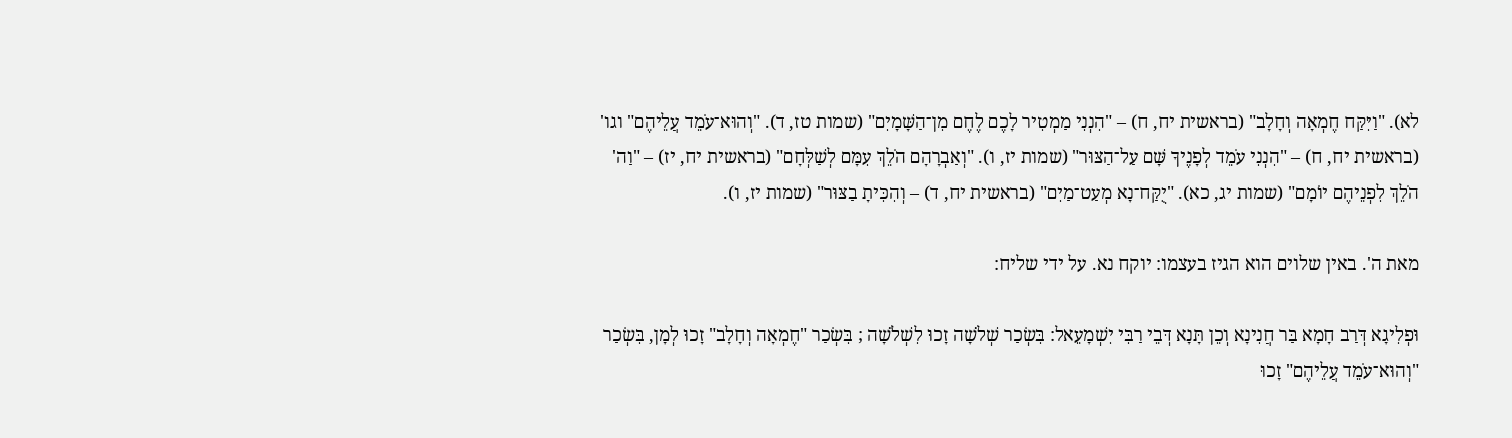לא). "וַיִּקַּח חֶמְאָה וְחָלָב" (בראשית יח, ח) – "הִנְנִי מַמְטִיר לָכֶם לֶחֶם מִן־הַשָּׁמָיִם" (שמות טז, ד). "וְהוּא־עֹמֵד עֲלֵיהֶם" וגו' (בראשית יח, ח) – "הִנְנִי עֹמֵד לְפָנֶיךָ שָּׁם עַל־הַצּוּר" (שמות יז, ו). "וְאַבְרָהָם הֹלֵךְ עִמָּם לְשַׁלְּחָם" (בראשית יח, יז) – "וַה' הֹלֵךְ לִפְנֵיהֶם יוֹמָם" (שמות יג, כא). "יֻקַּח־נָא מְעַט־מַיִם" (בראשית יח, ד) – וְהִכִּיתָ בַצּוּר" (שמות יז, ו).

מאת ה'. באין שלוים הוא הגיז בעצמו: יוקח נא. על ידי שליח:

וּפְלִיגָא דְּרַב חָמָא בַּר חֲנִינָא וְכֵן תָּנָא דְּבֵי רַבִּי יִשְׁמָעֵאל: בִּשְׂכַר שְׁלֹשָׁה זָכוּ לִשְׁלֹשָׁה ; בִּשְׂכַר "חֶמְאָה וְחָלָב" זָכוּ לְמָן, בִּשְׂכַר "וְהוּא־עֹמֵד עֲלֵיהֶם" זָכוּ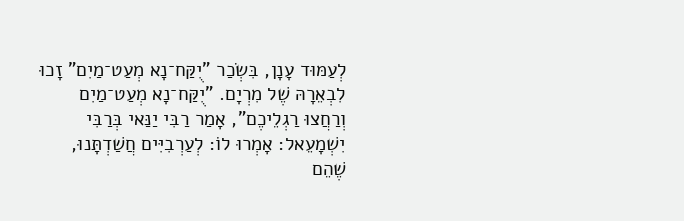לְעַמּוּד עָנָן, בִּשְׂכַר "יֻקַּח־נָא מְעַט־מַיִם" זָכוּ לִבְאֵרָהּ שֶׁל מִרְיָם. "יֻקַּח־נָא מְעַט־מַיִם וְרַחֲצוּ רַגְלֵיכֶם", אָמַר רַבִּי יַנַּאי בְּרַבִּי יִשְׁמָעֵאל: אָמְרוּ לוֹ: לְעַרְבִיִּים חֲשַׁדְתָּנוּ, שֶׁהֵם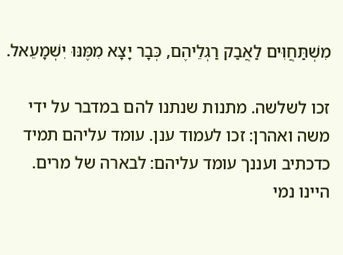מִשְׁתַּחֲוִּים לַאֲבַק רַגְלֵיהֶם, כְּבָר יָצָא מִמֶּנּוּ יִשְׁמָעֵאל.

זכו לשלשה. מתנות שנתנו להם במדבר על ידי משה ואהרן: זכו לעמוד ענן. עומד עליהם תמיד כדכתיב ועננך עומד עליהם: לבארה של מרים. היינו נמי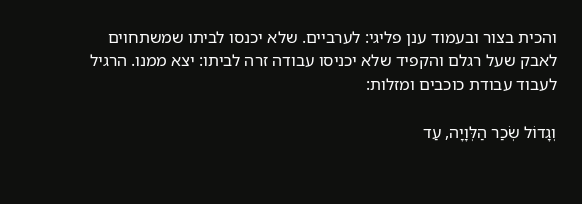והכית בצור ובעמוד ענן פליגי: לערביים. שלא יכנסו לביתו שמשתחוים לאבק שעל רגלם והקפיד שלא יכניסו עבודה זרה לביתו: יצא ממנו. הרגיל לעבוד עבודת כוכבים ומזלות:

וְגָדוֹל שְׂכַר הַלְּוָיָה, עַד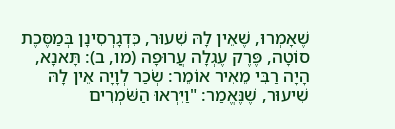שֶׁאָמְרוּ, שֶׁאֵין לָהּ שִׁעוּר, כִּדְגָרְסִינָן בְּמַסֶּכֶת סוֹטָה, פֶּרֶק עֶגְלָה עֲרוּפָה (מו, ב): תָּאנָא, הָיָה רַבִּי מֵאִיר אוֹמֵר: שְׂכַר לְוָיָה אֵין לָהּ שִׁיעוּר, שֶׁנֶּאֱמַר: "וַיִּרְאוּ הַשֹּׁמְרִים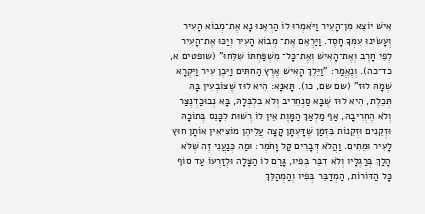אִישׁ יוֹצֵא מִן־הָעִיר וַיֹּאמְרוּ לוֹ הַרְאֵנוּ נָא אֶת־מְבוֹא הָעִיר וְעָשִׂינוּ עִמְּךָ חָסֶד. וַיַּרְאֵם אֶת־ מְבוֹא הָעִיר וְיַכּוּ אֶת־הָעִיר לְפִי חָרֶב וְאֶת־הָאִישׁ וְאֶת־כָּל־ מִשְׁפַּחְתּוֹ שִׁלֵּחוּ" (שופטים א, כד־כה). וְנֶאֱמַר: "וַיֵּלֶךְ הָאִישׁ אֶרֶץ הַחִתִּים וַיִּבֶן עִיר וַיִּקְרָא שְׁמָהּ לוּז" (שם שם, כו). תָּאנָא: הִיא לוּז שֶׁצּוֹבְעִין בָּהּ תְּכֵלֶת, הִיא לוּז שֶׁבָּא סַנְחֵרִיב וְלֹא בִלְבְּלָהּ, בָּא נְבוּכַדְנֶצַּר וְלֹא הֶחְרִיבָהּ, אַף מַלְאַךְ הַמָּוֶת אֵין לוֹ רְשׁוּת לִכָּנֵס בְּתוֹכָהּ וּזְקֵנִים וּזְקֵנוֹת בִּזְמַן שֶׁדָּעְתָּן קָצָה עֲלֵיהֶן מוֹצִיאִין אוֹתָן חוּץ לָעִיר וּמֵתִים. וַהֲלֹא דְּבָרִים קַל וָחֹמֶר: וּמַה כְּנַעֲנִי זֶה שֶׁלֹּא הָלַךְ בְּרַגְלָיו וְלֹא דִבֵּר בְּפִיו, גָּרַם לוֹ הַצָּלָה וּלְזַרְעוֹ עַד סוֹף כָּל הַדּוֹרוֹת, הַמְדַבֵּר בְּפִיו וְהַמְהַלֵּךְ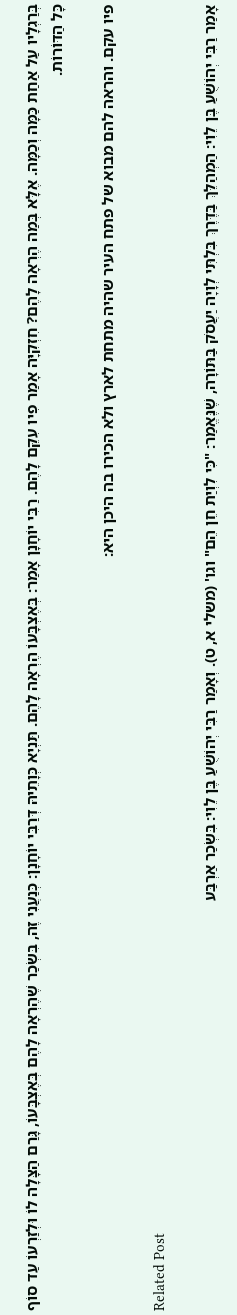בְּרַגְלָיו עַל אַחַת כַּמָּה וְכַמָּה. אֶלָּא בְּמַה הֶרְאָה לָהֶם? חִזְקִיָּה אָמַר פִיו עִקֵּם לָהֶם. רַבִּי יוֹחָנָן אָמַר: בְּאֶצְבָּעוֹ הֶרְאָה לָהֶם. תַּנְיָא כְּוָתֵיהּ דְּרַבִּי יוֹחָנָן: כְּנַעֲנִי זֶה, בִּשְׂכַר שֶׁהֶרְאָה לָהֶם בְּאֶצְבָּעוֹ, גָּרַם הַצָּלָה לוֹ וּלְזַרְעוֹ עַד סוֹף כָּל הַדּוֹרוֹת.

פיו עקם. והראה להם מבוא של פתח העיר שהיה מתחת לארץ ולא הכירו בה היכן היא:

Related Post

אָמַר רַבִּי יְהוֹשֻׁעַ בֶּן לֵוִי: הַמְהַלֵּךְ בַּדֶּרֶךְ בִּלְתִּי לְוָיָה יַעֲסֹק בַּתּוֹרָה, שֶׁנֶּאֱמַר: "כִּי לִוְיַת חֵן הֵם" וגו' (משלי א, ט). וְאָמַר רַבִּי יְהוֹשֻׁעַ בֶּן לֵוִי: בִּשְׂכַר אַרְבַּע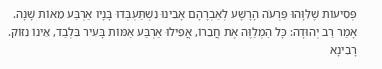פְּסִיעוֹת שֶׁלִּוָּהוּ פַּרְעֹה הָרָשָׁע לְאַבְרָהָם אָבִינוּ נִשְׁתַּעְבְּדוּ בָּנָיו אַרְבַּע מֵאוֹת שָׁנָה. אָמַר רַב יְהוּדָה: כָּל הַמְלַוֶּה אֶת חֲבֵרוֹ, אֲפִילוּ אַרְבַּע אַמּוֹת בָּעִיר בִּלְבַד, אֵינוֹ נִזּוֹק. רָבִינָא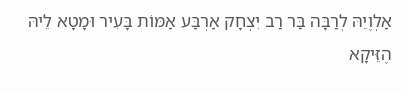אַלְוֶיֵהּ לְרַבָּה בַּר רַב יִצְחָק אַרְבַּע אַמּוֹת בָּעִיר וּמָטָא לֵיהּ הֶזֵּיקָא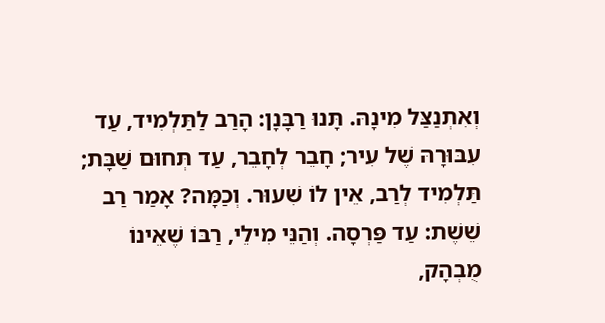וְאִתְנַצַּל מִינָהּ. תָּנוּ רַבָּנָן: הָרַב לַתַּלְמִיד, עַד עִבּוּרָהּ שֶׁל עִיר; חָבֵר לְחָבֵר, עַד תְּחוּם שַׁבָּת; תַּלְמִיד לְרַב, אֵין לוֹ שִׁעוּר. וְכַמָּה? אָמַר רַב שֵׁשֶׁת: עַד פַּרְסָה. וְהַנֵּי מִילֵי, רַבּוֹ שֶׁאֵינוֹ מֻבְהָק,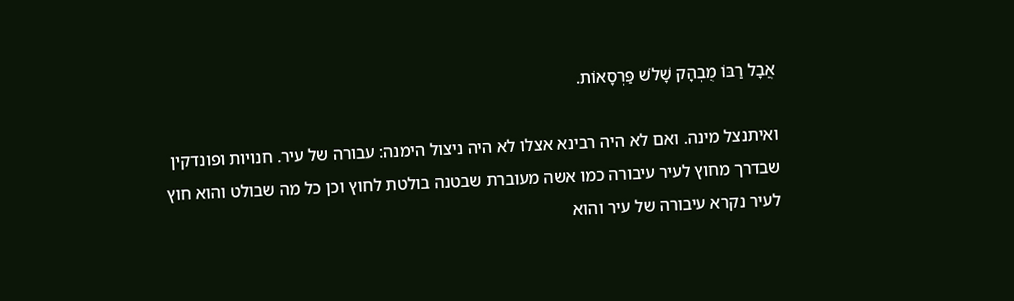אֲבָל רַבּוֹ מֻבְהָק שָׁלֹשׁ פַּרְסָאוֹת.

ואיתנצל מינה. ואם לא היה רבינא אצלו לא היה ניצול הימנה: עבורה של עיר. חנויות ופונדקין שבדרך מחוץ לעיר עיבורה כמו אשה מעוברת שבטנה בולטת לחוץ וכן כל מה שבולט והוא חוץ לעיר נקרא עיבורה של עיר והוא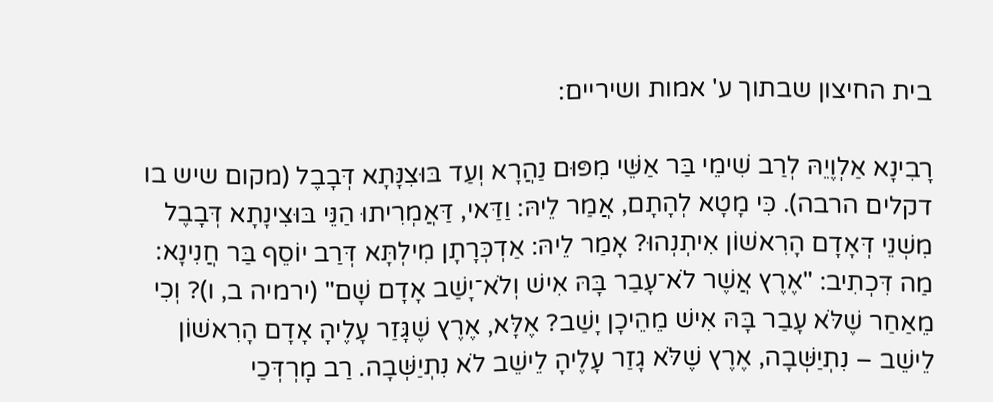בית החיצון שבתוך ע' אמות ושיריים:

רָבִינָא אַלְוֶיֵהּ לְרַב שִׁימֵי בַּר אַשֵּׁי מִפּוּם נַהֲרָא וְעַד בּוּצִנָּתָא דְּבָבֶל (מקום שיש בו דקלים הרבה). כִּי מָטָא לְהָתָם, אֲמַר לֵיהּ: וַדַּאי, דַּאֲמְרִיתוּ הַנֵּי בּוּצִינָתָא דְּבָבֶל מִשְׁנֵי דְּאָדָם הָרִאשׁוֹן אִיתְנְהוּ? אָמַר לֵיהּ: אַדְכְּרָתָן מִילְתָּא דְּרַב יוֹסֵף בַּר חֲנִינָא: מַה דִּכְתִיב: "אֶרֶץ אֲשֶׁר לֹא־עָבַר בָּהּ אִישׁ וְלֹא־יָשַׁב אָדָם שָׁם" (ירמיה ב, ו)? וְכִי מֵאַחַר שֶׁלֹּא עָבַר בָּהּ אִישׁ מֵהֵיכָן יָשַׁב? אֶלָּא, אֶרֶץ שֶׁגָּזַר עָלֶיהָ אָדָם הָרִאשׁוֹן לֵישֵׁב – נִתְיַשְּׁבָה, אֶרֶץ שֶׁלֹּא גָזַר עָלֶיהָ לֵישֵׁב לֹא נִתְיַשְּׁבָה. רַב מָרְדְּכַי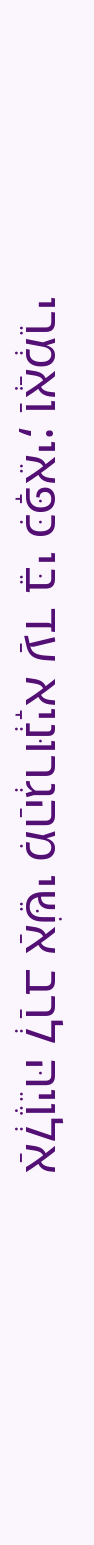אַלְוֶיֵהּ לְרַב אַשֵּׁי מִהַגְרוּנְיָא עַד בֵּי כִּפָּאֵי; וַאֲמְרֵי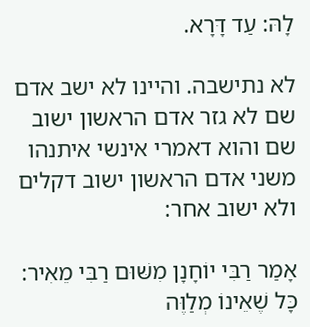לָהּ: עַד דָּרָא.

לא נתישבה. והיינו לא ישב אדם שם לא גזר אדם הראשון ישוב שם והוא דאמרי אינשי איתנהו משני אדם הראשון ישוב דקלים ולא ישוב אחר:

אָמַר רַבִּי יוֹחָנָן מִשּׁוּם רַבִּי מֵאִיר: כָּל שֶׁאֵינוֹ מְלַוֶּה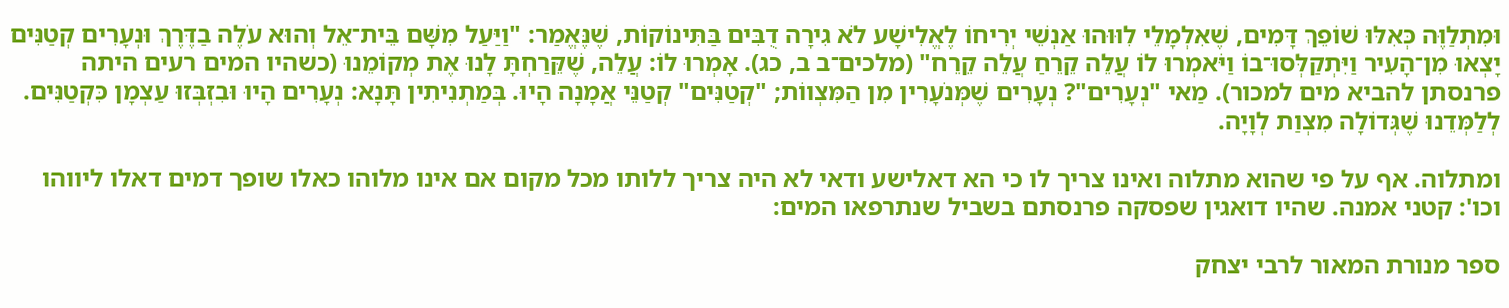וּמִתְלַוֶּה כְּאִלּוּ שׁוֹפֵךְ דָּמִים, שֶׁאִלְמָלֵי לִוּוּהוּ אַנְשֵׁי יְרִיחוֹ לֶאֱלִישָׁע לֹא גִירָה דֻבִּים בַּתִּינוֹקוֹת, שֶׁנֶּאֱמַר: "וַיַּעַל מִשָּׁם בֵּית־אֵל וְהוּא עֹלֶה בַדֶּרֶךְ וּנְעָרִים קְטַנִּים יָצְאוּ מִן־הָעִיר וַיִּתְקַלְּסוּ־בוֹ וַיֹּאמְרוּ לוֹ עֲלֵה קֵרֵחַ עֲלֵה קֵרֵח" (מלכים־ב ב, כג). אָמְרוּ לוֹ: עֲלֵה, שֶׁקֵּרַחְתָּ לָנוּ אֶת מְקוֹמֵנוּ (כשהיו המים רעים היתה פרנסתן להביא מים למכור). מַאי "נְעָרִים"? נְעָרִים שֶׁמְּנֹעָרִין מִן הַמִּצְווֹת; "קְטַנִּים" קְטַנֵּי אֲמָנָה הָיוּ. בְּמַתְנִיתִין תָּנָא: נְעָרִים הָיוּ וּבִזְבְּזוּ עַצְמָן כִּקְטַנִּים. לְלַמְּדֵנוּ שֶׁגְּדוֹלָה מִצְוַת לְוָיָה.

ומתלוה. אף על פי שהוא מתלוה ואינו צריך לו כי הא דאלישע ודאי לא היה צריך ללותו מכל מקום אם אינו מלוהו כאלו שופך דמים דאלו ליווהו וכו': קטני אמנה. שהיו דואגין שפסקה פרנסתם בשביל שנתרפאו המים:

ספר מנורת המאור לרבי יצחק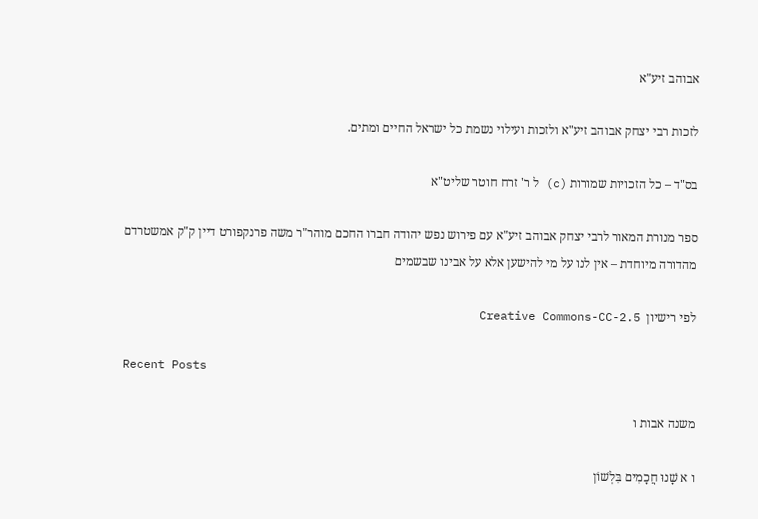אבוהב זיע"א

לזכות רבי יצחק אבוהב זיע"א ולזכות ועילוי נשמת כל ישראל החיים ומתים.

בס"ד – כל הזכויות שמורות (c) ל ר' זרח חוטר שליט"א

ספר מנורת המאור לרבי יצחק אבוהב זיע"א עם פירוש נפש יהודה חברו החכם מוהר"ר משה פרנקפורט דיין ק"ק אמשטרדם מהדורה מיוחדת – אין לנו על מי להישען אלא על אבינו שבשמים

לפי רישיון  Creative Commons-CC-2.5

Recent Posts

משנה אבות ו

ו א שָׁנוּ חֲכָמִים בִּלְשׁוֹן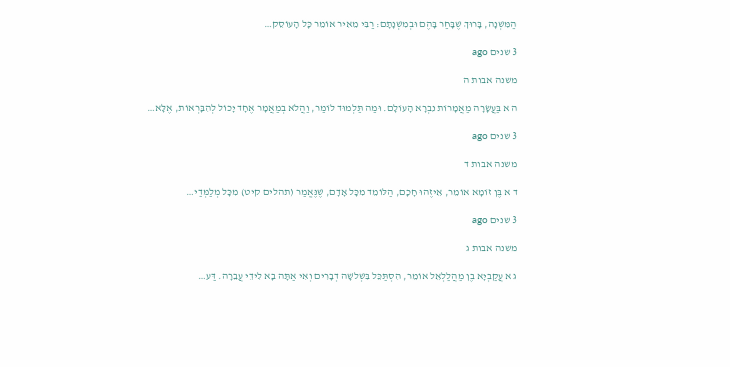הַמִּשְׁנָה, בָּרוּךְ שֶׁבָּחַר בָּהֶם וּבְמִשְׁנָתָם: רַבִּי מֵאִיר אוֹמֵר כָּל הָעוֹסֵק…

3 שנים ago

משנה אבות ה

ה א בַּעֲשָׂרָה מַאֲמָרוֹת נִבְרָא הָעוֹלָם. וּמַה תַּלְמוּד לוֹמַר, וַהֲלֹא בְמַאֲמָר אֶחָד יָכוֹל לְהִבָּרְאוֹת, אֶלָּא…

3 שנים ago

משנה אבות ד

ד א בֶּן זוֹמָא אוֹמֵר, אֵיזֶהוּ חָכָם, הַלּוֹמֵד מִכָּל אָדָם, שֶׁנֶּאֱמַר (תהלים קיט) מִכָּל מְלַמְּדַי…

3 שנים ago

משנה אבות ג

ג א עֲקַבְיָא בֶן מַהֲלַלְאֵל אוֹמֵר, הִסְתַּכֵּל בִּשְׁלשָׁה דְבָרִים וְאִי אַתָּה בָא לִידֵי עֲבֵרָה. דַּע…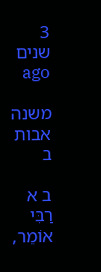3 שנים ago

משנה אבות ב

ב א רַבִּי אוֹמֵר,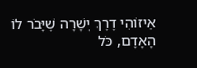אֵיזוֹהִי דֶרֶךְ יְשָׁרָה שֶׁיָּבֹר לוֹ הָאָדָם, כֹּל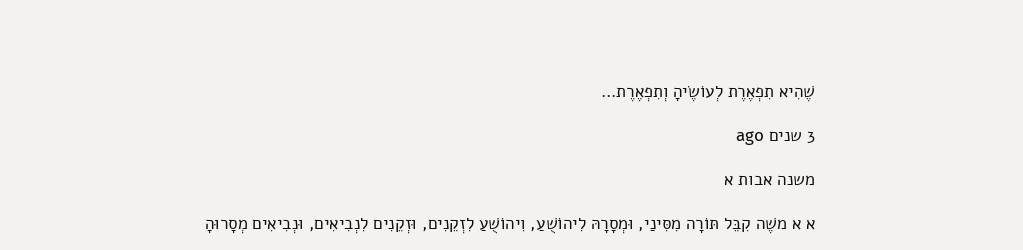שֶׁהִיא תִפְאֶרֶת לְעוֹשֶׂיהָ וְתִפְאֶרֶת…

3 שנים ago

משנה אבות א

א א משֶׁה קִבֵּל תּוֹרָה מִסִּינַי, וּמְסָרָהּ לִיהוֹשֻׁעַ, וִיהוֹשֻׁעַ לִזְקֵנִים, וּזְקֵנִים לִנְבִיאִים, וּנְבִיאִים מְסָרוּהָ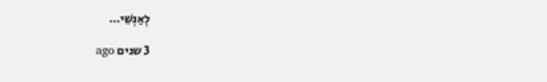לְאַנְשֵׁי…

3 שנים ago